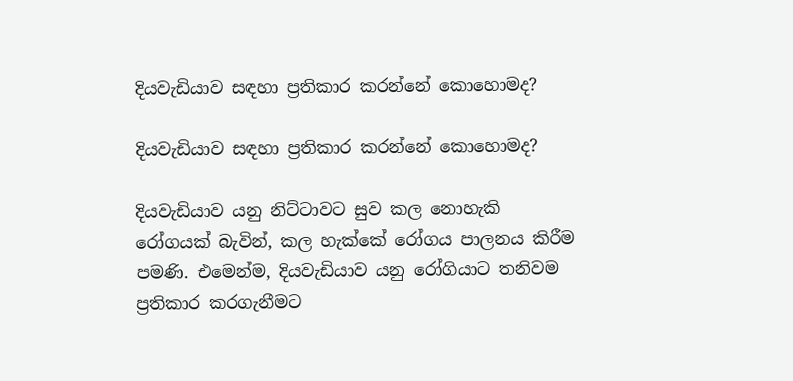දියවැඩියාව සඳහා ප්‍රතිකාර කරන්නේ කොහොමද?

දියවැඩියාව සඳහා ප්‍රතිකාර කරන්නේ කොහොමද?

දියවැඩියාව යනු නිට්ටාවට සුව කල නොහැකි රෝගයක් බැවින්, කල හැක්කේ රෝගය පාලනය කිරීම පමණි. එමෙන්ම, දියවැඩියාව යනු රෝගියාට තනිවම ප්‍රතිකාර කරගැනීමට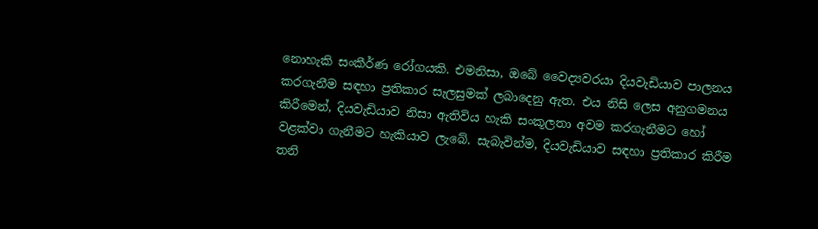නොහැකි සංකීර්ණ රෝගයකි. එමනිසා, ඔබේ වෛද්‍යවරයා දියවැඩියාව පාලනය කරගැනීම සඳහා ප්‍රතිකාර සැලසුමක් ලබාදෙනු ඇත. එය නිසි ලෙස අනුගමනය කිරීමෙන්, දියවැඩියාව නිසා ඇතිවිය හැකි සංකූලතා අවම කරගැනීමට හෝ වළක්වා ගැනීමට හැකියාව ලැබේ. සැබැවින්ම, දියවැඩියාව සඳහා ප්‍රතිකාර කිරීම තනි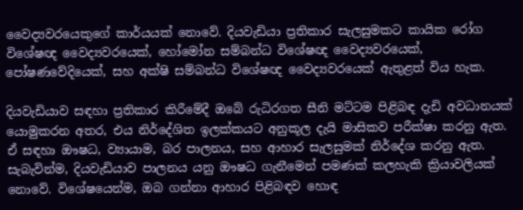වෛද්‍යවරයෙකුගේ කාර්යයක් නොවේ. දියවැඩියා ප්‍රතිකාර සැලසුමකට කායික රෝග විශේෂඥ වෛද්‍යවරයෙක්, හෝමෝන සම්බන්ධ විශේෂඥ වෛද්‍යවරයෙක්, පෝෂණවේදියෙක්, සහ අක්ෂි සම්බන්ධ විශේෂඥ වෛද්‍යවරයෙක් ඇතුළත් විය හැක.

දියවැඩියාව සඳහා ප්‍රතිකාර කිරීමේදී ඔබේ රුධිරගත සීනි මට්ටම පිළිබඳ දැඩි අවධානයක් යොමුකරන අතර, එය නිර්දේශිත ඉලක්කයට අනුකූල දැයි මාසිකව පරීක්ෂා කරනු ඇත. ඒ සඳහා ඖෂධ, ව්‍යායාම, බර පාලනය, සහ ආහාර සැලසුමක් නිර්දේශ කරනු ඇත. සැබැවින්ම, දියවැඩියාව පාලනය යනු ඖෂධ ගැනීමෙන් පමණක් කලහැකි ක්‍රියාවලියක් නොවේ. විශේෂයෙන්ම, ඔබ ගන්නා ආහාර පිළිබඳව හොඳ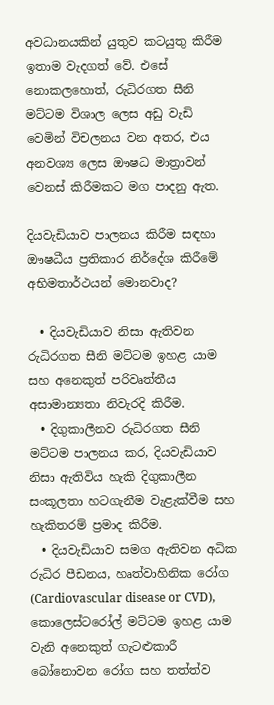අවධානයකින් යුතුව කටයුතු කිරීම ඉතාම වැදගත් වේ. එසේ නොකලහොත්, රුධිරගත සීනි මට්ටම විශාල ලෙස අඩු වැඩි වෙමින් විචලනය වන අතර, එය අනවශ්‍ය ලෙස ඖෂධ මාත්‍රාවන් වෙනස් කිරීමකට මග පාදනු ඇත.

දියවැඩියාව පාලනය කිරීම සඳහා ඖෂධීය ප්‍රතිකාර නිර්දේශ කිරීමේ අභිමතාර්ථයන් මොනවාද?

  • දියවැඩියාව නිසා ඇතිවන රුධිරගත සීනි මට්ටම ඉහළ යාම සහ අනෙකුත් පරිවෘත්තීය අසාමාන්‍යතා නිවැරදි කිරීම.
  • දිගුකාලීනව රුධිරගත සීනි මට්ටම පාලනය කර, දියවැඩියාව නිසා ඇතිවිය හැකි දිගුකාලීන සංකූලතා හටගැනීම වැළැක්වීම සහ හැකිතරම් ප්‍රමාද කිරීම.
  • දියවැඩියාව සමග ඇතිවන අධික රුධිර පීඩනය, හෘත්වාහිනික රෝග (Cardiovascular disease or CVD), කොලෙස්ටරෝල් මට්ටම ඉහළ යාම වැනි අනෙකුත් ගැටළුකාරී බෝනොවන රෝග සහ තත්ත්ව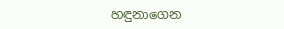හඳුනාගෙන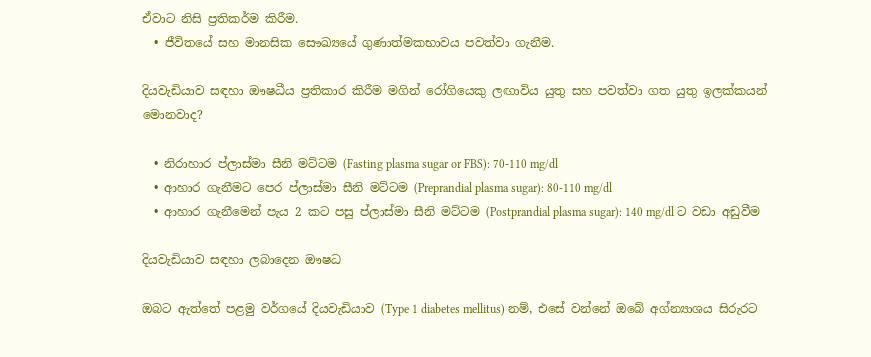ඒවාට නිසි ප්‍රතිකර්ම කිරීම.
  • ජීවිතයේ සහ මානසික සෞඛ්‍යයේ ගුණාත්මකභාවය පවත්වා ගැනීම.

දියවැඩියාව සඳහා ඖෂධීය ප්‍රතිකාර කිරීම මගින් රෝගියෙකු ලඟාවිය යුතු සහ පවත්වා ගත යුතු ඉලක්කයන් මොනවාද?

  • නිරාහාර ප්ලාස්මා සීනි මට්ටම (Fasting plasma sugar or FBS): 70-110 mg/dl
  • ආහාර ගැනීමට පෙර ප්ලාස්මා සීනි මට්ටම (Preprandial plasma sugar): 80-110 mg/dl
  • ආහාර ගැනීමෙන් පැය 2 කට පසු ප්ලාස්මා සීනි මට්ටම (Postprandial plasma sugar): 140 mg/dl ට වඩා අඩුවීම

දියවැඩියාව සඳහා ලබාදෙන ඖෂධ

ඔබට ඇත්තේ පළමු වර්ගයේ දියවැඩියාව (Type 1 diabetes mellitus) නම්, එසේ වන්නේ ඔබේ අග්න්‍යාශය සිරුරට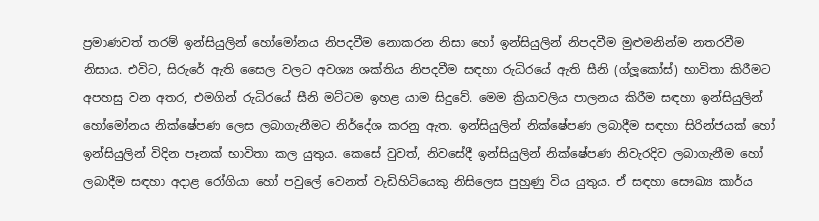ප්‍රමාණවත් තරම් ඉන්සියුලින් හෝමෝනය නිපදවීම නොකරන නිසා හෝ ඉන්සියුලින් නිපදවීම මුළුමනින්ම නතරවීම නිසාය. එවිට, සිරුරේ ඇති සෛල වලට අවශ්‍ය ශක්තිය නිපදවීම සඳහා රුධිරයේ ඇති සීනි (ග්ලූකෝස්) භාවිතා කිරීමට අපහසු වන අතර, එමගින් රුධිරයේ සීනි මට්ටම ඉහළ යාම සිදුවේ. මෙම ක්‍රියාවලිය පාලනය කිරීම සඳහා ඉන්සියුලින් හෝමෝනය නික්ෂේපණ ලෙස ලබාගැනීමට නිර්දේශ කරනු ඇත. ඉන්සියුලින් නික්ෂේපණ ලබාදීම සඳහා සිරින්ජයක් හෝ ඉන්සියුලින් විදින පෑනක් භාවිතා කල යුතුය. කෙසේ වුවත්, නිවසේදී ඉන්සියුලින් නික්ෂේපණ නිවැරදිව ලබාගැනීම හෝ ලබාදීම සඳහා අදාළ රෝගියා හෝ පවුලේ වෙනත් වැඩිහිටියෙකු නිසිලෙස පුහුණු විය යුතුය. ඒ සඳහා සෞඛ්‍ය කාර්ය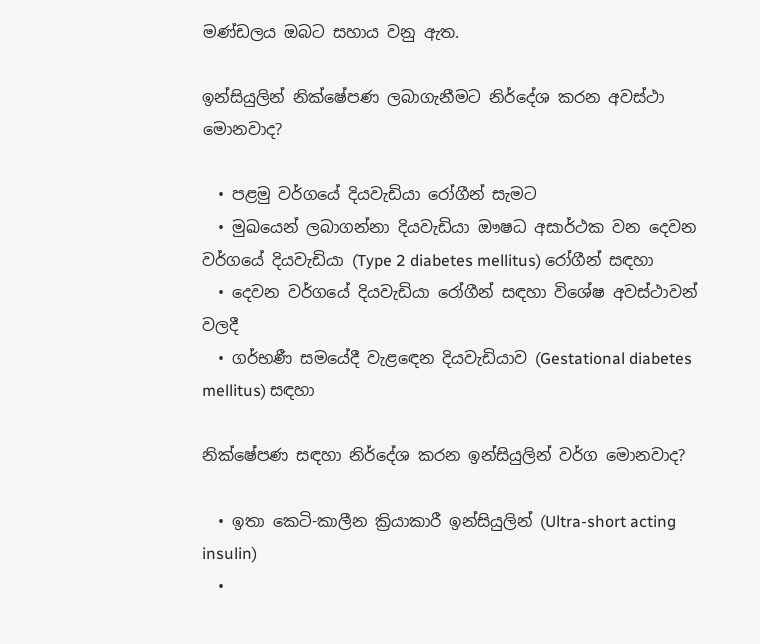මණ්ඩලය ඔබට සහාය වනු ඇත.

ඉන්සියුලින් නික්ෂේපණ ලබාගැනීමට නිර්දේශ කරන අවස්ථා මොනවාද?

  • පළමු වර්ගයේ දියවැඩියා රෝගීන් සැමට
  • මුඛයෙන් ලබාගන්නා දියවැඩියා ඖෂධ අසාර්ථක වන දෙවන වර්ගයේ දියවැඩියා (Type 2 diabetes mellitus) රෝගීන් සඳහා
  • දෙවන වර්ගයේ දියවැඩියා රෝගීන් සඳහා විශේෂ අවස්ථාවන් වලදී
  • ගර්භණී සමයේදී වැළඳෙන දියවැඩියාව (Gestational diabetes mellitus) සඳහා

නික්ෂේපණ සඳහා නිර්දේශ කරන ඉන්සියුලින් වර්ග මොනවාද?

  • ඉතා කෙටි-කාලීන ක්‍රියාකාරී ඉන්සියුලින් (Ultra-short acting insulin)
  •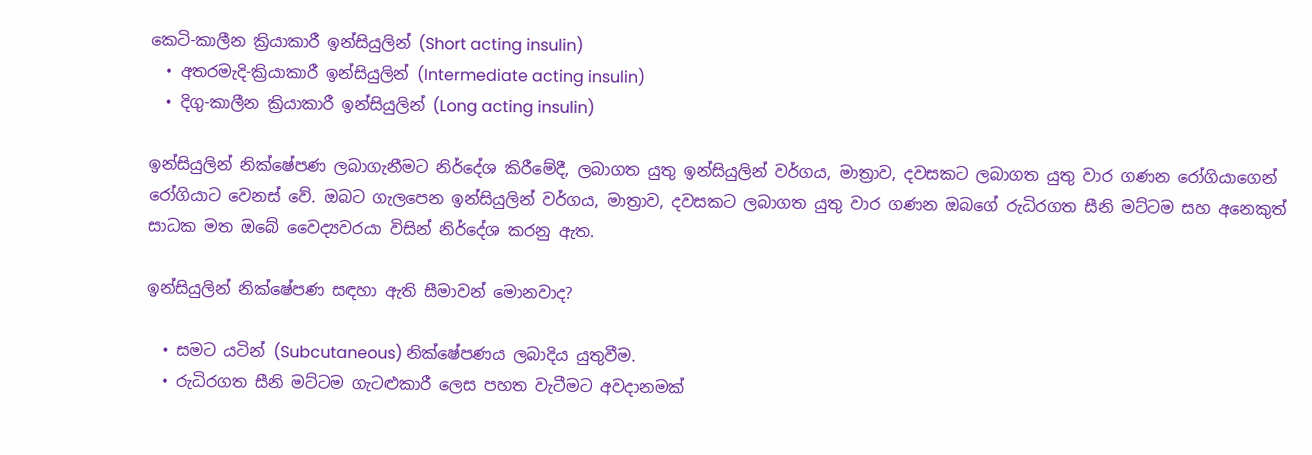කෙටි-කාලීන ක්‍රියාකාරී ඉන්සියුලින් (Short acting insulin)
  • අතරමැදි-ක්‍රියාකාරී ඉන්සියුලින් (Intermediate acting insulin)
  • දිගු-කාලීන ක්‍රියාකාරී ඉන්සියුලින් (Long acting insulin)

ඉන්සියුලින් නික්ෂේපණ ලබාගැනීමට නිර්දේශ කිරීමේදී, ලබාගත යුතු ඉන්සියුලින් වර්ගය, මාත්‍රාව, දවසකට ලබාගත යුතු වාර ගණන රෝගියාගෙන් රෝගියාට වෙනස් වේ. ඔබට ගැලපෙන ඉන්සියුලින් වර්ගය, මාත්‍රාව, දවසකට ලබාගත යුතු වාර ගණන ඔබගේ රුධිරගත සීනි මට්ටම සහ අනෙකුත් සාධක මත ඔබේ වෛද්‍යවරයා විසින් නිර්දේශ කරනු ඇත.

ඉන්සියුලින් නික්ෂේපණ සඳහා ඇති සීමාවන් මොනවාද?

  • සමට යටින් (Subcutaneous) නික්ෂේපණය ලබාදිය යුතුවීම.
  • රුධිරගත සීනි මට්ටම ගැටළුකාරී ලෙස පහත වැටීමට අවදානමක්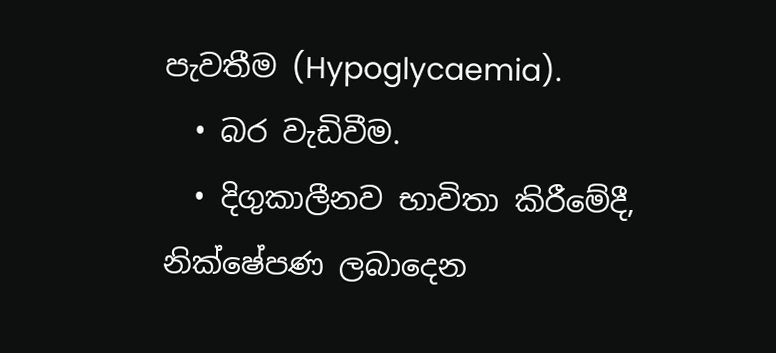පැවතීම (Hypoglycaemia).
  • බර වැඩිවීම.
  • දිගුකාලීනව භාවිතා කිරීමේදී, නික්ෂේපණ ලබාදෙන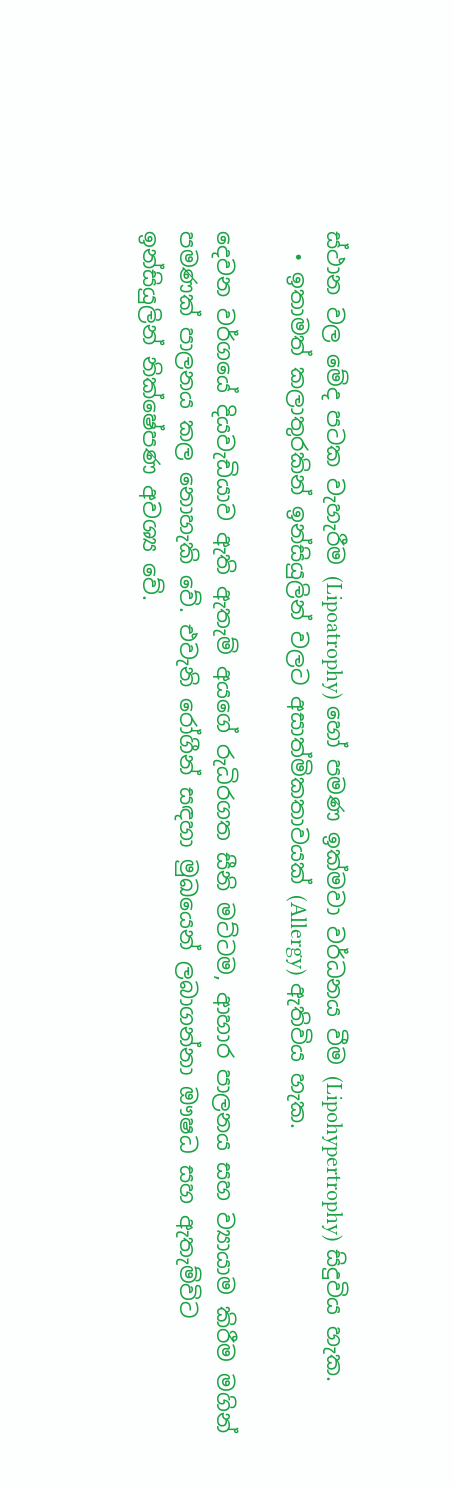ස්ථාන වල මේද පටක වැහැරීම (Lipoatrophy) හෝ පමණ ඉක්මවා වර්ධනය වීම (Lipohypertrophy) සිදුවිය හැක.
  • ඉතාමත් කලාතුරකින් ඉන්සියුලින් වලට අසාත්මිකතාවයක් (Allergy) ඇතිවිය හැක.

දෙවන වර්ගයේ දියවැඩියාව ඇති ඇතැම් අයගේ රුධිරගත සීනි මට්ටම, ආහාර පාලනය සහ ව්‍යායාම කිරීම මගින් පමණක් පාලනය කල නොහැකි වේ. එවැනි රෝගීන් සඳහා මුඛයෙන් ලබාගන්නා ඖෂධ සහ ඇතැම්විට ඉන්සියුලින් නික්ෂේපණ අවශ්‍ය වේ.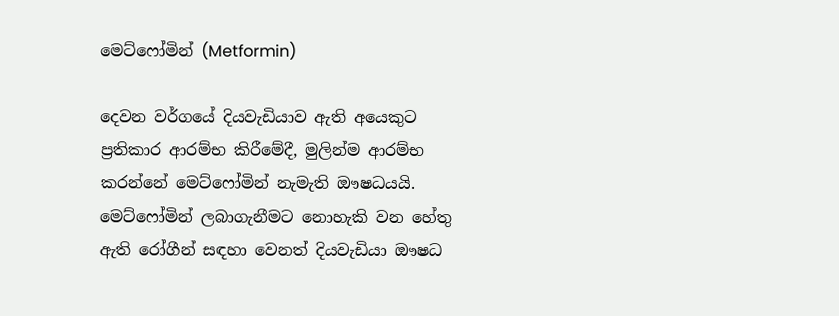මෙට්ෆෝමින් (Metformin)

දෙවන වර්ගයේ දියවැඩියාව ඇති අයෙකුට ප්‍රතිකාර ආරම්භ කිරීමේදී, මුලින්ම ආරම්භ කරන්නේ මෙට්ෆෝමින් නැමැති ඖෂධයයි. මෙට්ෆෝමින් ලබාගැනීමට නොහැකි වන හේතු ඇති රෝගීන් සඳහා වෙනත් දියවැඩියා ඖෂධ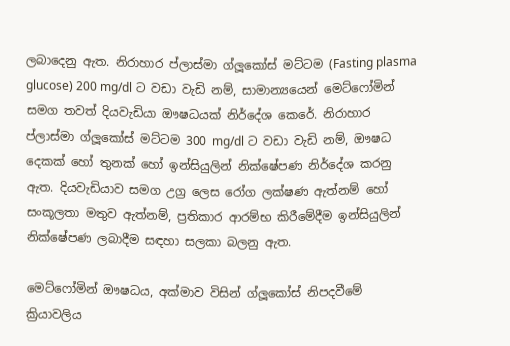ලබාදෙනු ඇත. නිරාහාර ප්ලාස්මා ග්ලූකෝස් මට්ටම (Fasting plasma glucose) 200 mg/dl ට වඩා වැඩි නම්, සාමාන්‍යයෙන් මෙට්ෆෝමින් සමග තවත් දියවැඩියා ඖෂධයක් නිර්දේශ කෙරේ. නිරාහාර ප්ලාස්මා ග්ලූකෝස් මට්ටම 300 mg/dl ට වඩා වැඩි නම්, ඖෂධ දෙකක් හෝ තුනක් හෝ ඉන්සියුලින් නික්ෂේපණ නිර්දේශ කරනු ඇත. දියවැඩියාව සමග උග්‍ර ලෙස රෝග ලක්ෂණ ඇත්නම් හෝ සංකූලතා මතුව ඇත්නම්, ප්‍රතිකාර ආරම්භ කිරීමේදීම ඉන්සියුලින් නික්ෂේපණ ලබාදීම සඳහා සලකා බලනු ඇත.

මෙට්ෆෝමින් ඖෂධය, අක්මාව විසින් ග්ලූකෝස් නිපදවීමේ ක්‍රියාවලිය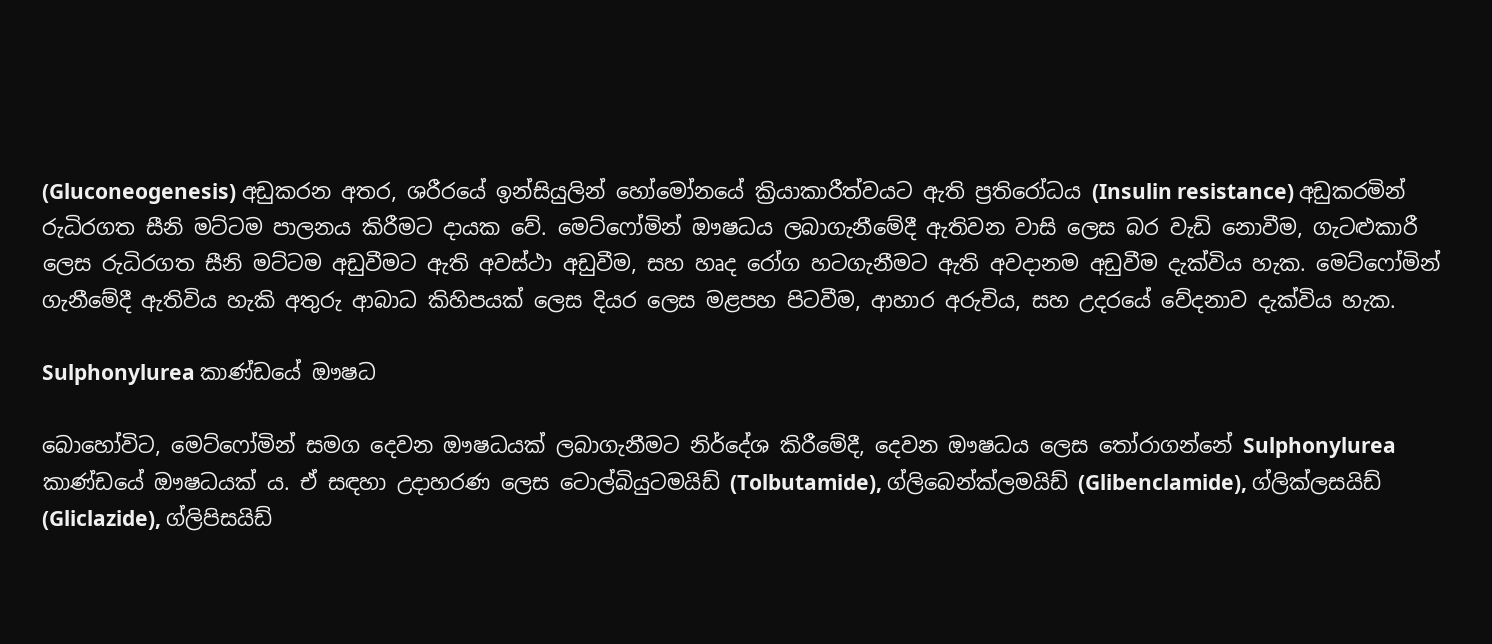(Gluconeogenesis) අඩුකරන අතර, ශරීරයේ ඉන්සියුලින් හෝමෝනයේ ක්‍රියාකාරීත්වයට ඇති ප්‍රතිරෝධය (Insulin resistance) අඩුකරමින් රුධිරගත සීනි මට්ටම පාලනය කිරීමට දායක වේ. මෙට්ෆෝමින් ඖෂධය ලබාගැනීමේදී ඇතිවන වාසි ලෙස බර වැඩි නොවීම, ගැටළුකාරී ලෙස රුධිරගත සීනි මට්ටම අඩුවීමට ඇති අවස්ථා අඩුවීම, සහ හෘද රෝග හටගැනීමට ඇති අවදානම අඩුවීම දැක්විය හැක. මෙට්ෆෝමින් ගැනීමේදී ඇතිවිය හැකි අතුරු ආබාධ කිහිපයක් ලෙස දියර ලෙස මළපහ පිටවීම, ආහාර අරුචිය, සහ උදරයේ වේදනාව දැක්විය හැක.

Sulphonylurea කාණ්ඩයේ ඖෂධ

බොහෝවිට, මෙට්ෆෝමින් සමග දෙවන ඖෂධයක් ලබාගැනීමට නිර්දේශ කිරීමේදී, දෙවන ඖෂධය ලෙස තෝරාගන්නේ Sulphonylurea කාණ්ඩයේ ඖෂධයක් ය. ඒ සඳහා උදාහරණ ලෙස ටොල්බියුටමයිඩ් (Tolbutamide), ග්ලිබෙන්ක්ලමයිඩ් (Glibenclamide), ග්ලික්ලසයිඩ් (Gliclazide), ග්ලිපිසයිඩ්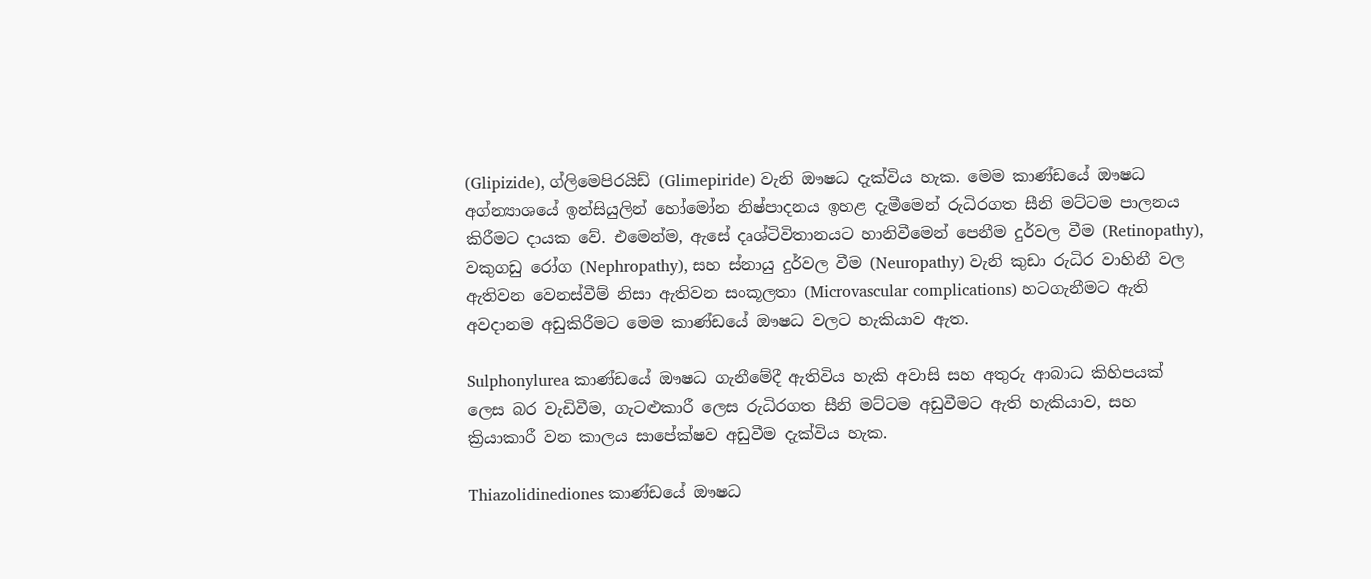(Glipizide), ග්ලිමෙපිරයිඩ් (Glimepiride) වැනි ඖෂධ දැක්විය හැක. මෙම කාණ්ඩයේ ඖෂධ අග්න්‍යාශයේ ඉන්සියුලින් හෝමෝන නිෂ්පාදනය ඉහළ දැමීමෙන් රුධිරගත සීනි මට්ටම පාලනය කිරීමට දායක වේ. එමෙන්ම, ඇසේ දෘශ්ටිවිතානයට හානිවීමෙන් පෙනීම දුර්වල වීම (Retinopathy), වකුගඩු රෝග (Nephropathy), සහ ස්නායු දුර්වල වීම (Neuropathy) වැනි කුඩා රුධිර වාහිනී වල ඇතිවන වෙනස්වීම් නිසා ඇතිවන සංකූලතා (Microvascular complications) හටගැනීමට ඇති අවදානම අඩුකිරීමට මෙම කාණ්ඩයේ ඖෂධ වලට හැකියාව ඇත.

Sulphonylurea කාණ්ඩයේ ඖෂධ ගැනීමේදී ඇතිවිය හැකි අවාසි සහ අතුරු ආබාධ කිහිපයක් ලෙස බර වැඩිවීම, ගැටළුකාරී ලෙස රුධිරගත සීනි මට්ටම අඩුවීමට ඇති හැකියාව, සහ ක්‍රියාකාරී වන කාලය සාපේක්ෂව අඩුවීම දැක්විය හැක.

Thiazolidinediones කාණ්ඩයේ ඖෂධ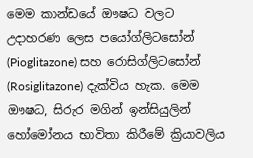මෙම කාන්ඩයේ ඖෂධ වලට උදාහරණ ලෙස පයෝග්ලිටසෝන් (Pioglitazone) සහ රොසිග්ලිටසෝන් (Rosiglitazone) දැක්විය හැක. මෙම ඖෂධ, සිරුර මගින් ඉන්සියුලින් හෝමෝනය භාවිතා කිරීමේ ක්‍රියාවලිය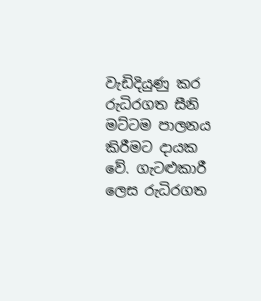වැඩිදියුණු කර රුධිරගත සීනි මට්ටම පාලනය කිරීමට දායක වේ. ගැටළුකාරී ලෙස රුධිරගත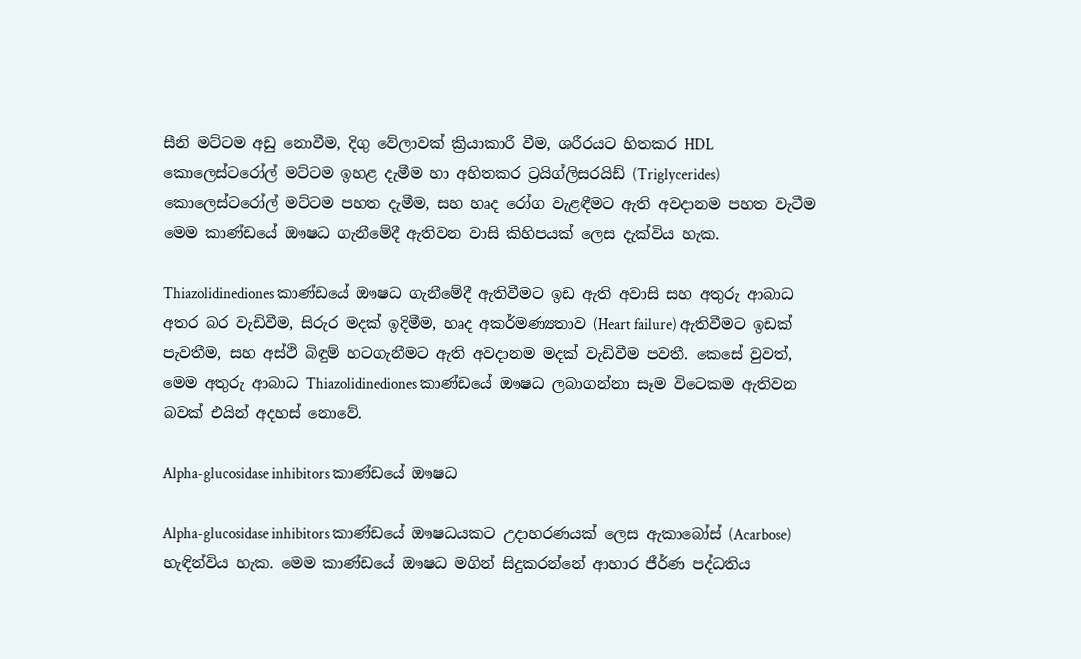සීනි මට්ටම අඩු නොවීම, දිගු වේලාවක් ක්‍රියාකාරී වීම, ශරීරයට හිතකර HDL කොලෙස්ටරෝල් මට්ටම ඉහළ දැමීම හා අහිතකර ට්‍රයිග්ලිසරයිඩ් (Triglycerides) කොලෙස්ටරෝල් මට්ටම පහත දැමීම, සහ හෘද රෝග වැළඳීමට ඇති අවදානම පහත වැටීම මෙම කාණ්ඩයේ ඖෂධ ගැනීමේදී ඇතිවන වාසි කිහිපයක් ලෙස දැක්විය හැක.

Thiazolidinediones කාණ්ඩයේ ඖෂධ ගැනීමේදී ඇතිවීමට ඉඩ ඇති අවාසි සහ අතුරු ආබාධ අතර බර වැඩිවීම, සිරුර මදක් ඉදිමීම, හෘද අකර්මණ්‍යතාව (Heart failure) ඇතිවීමට ඉඩක් පැවතීම, සහ අස්ථි බිඳුම් හටගැනීමට ඇති අවදානම මදක් වැඩිවීම පවතී. කෙසේ වුවත්, මෙම අතුරු ආබාධ Thiazolidinediones කාණ්ඩයේ ඖෂධ ලබාගන්නා සෑම විටෙකම ඇතිවන බවක් එයින් අදහස් නොවේ.

Alpha-glucosidase inhibitors කාණ්ඩයේ ඖෂධ

Alpha-glucosidase inhibitors කාණ්ඩයේ ඖෂධයකට උදාහරණයක් ලෙස ඇකාබෝස් (Acarbose) හැඳින්විය හැක. මෙම කාණ්ඩයේ ඖෂධ මගින් සිදුකරන්නේ ආහාර ජීර්ණ පද්ධතිය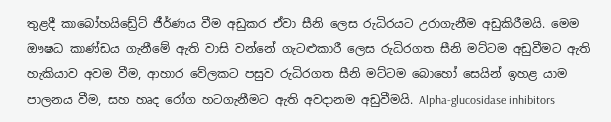තුළදී කාබෝහයිඩ්‍රේට් ජීර්ණය වීම අඩුකර ඒවා සීනි ලෙස රුධිරයට උරාගැනීම අඩුකිරීමයි. මෙම ඖෂධ කාණ්ඩය ගැනීමේ ඇති වාසි වන්නේ ගැටළුකාරී ලෙස රුධිරගත සීනි මට්ටම අඩුවීමට ඇති හැකියාව අවම වීම, ආහාර වේලකට පසුව රුධිරගත සීනි මට්ටම බොහෝ සෙයින් ඉහළ යාම පාලනය වීම, සහ හෘද රෝග හටගැනීමට ඇති අවදානම අඩුවීමයි. Alpha-glucosidase inhibitors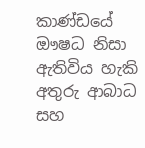කාණ්ඩයේ ඖෂධ නිසා ඇතිවිය හැකි අතුරු ආබාධ සහ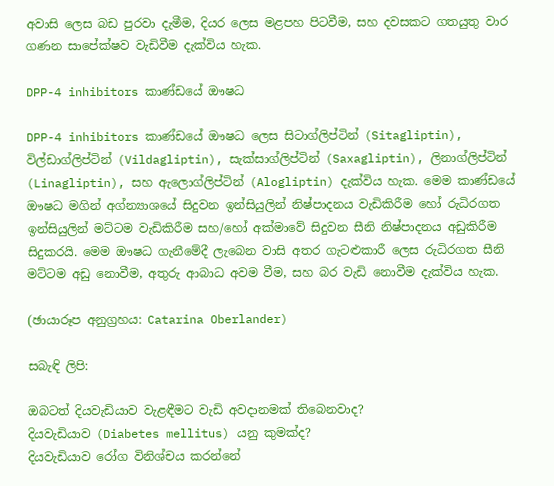අවාසි ලෙස බඩ පුරවා දැමීම, දියර ලෙස මළපහ පිටවීම, සහ දවසකට ගතයුතු වාර ගණන සාපේක්ෂව වැඩිවීම දැක්විය හැක.

DPP-4 inhibitors කාණ්ඩයේ ඖෂධ

DPP-4 inhibitors කාණ්ඩයේ ඖෂධ ලෙස සිටාග්ලිප්ටින් (Sitagliptin), විල්ඩාග්ලිප්ටින් (Vildagliptin), සැක්සාග්ලිප්ටින් (Saxagliptin), ලිනාග්ලිප්ටින් (Linagliptin), සහ ඇලොග්ලිප්ටින් (Alogliptin) දැක්විය හැක. මෙම කාණ්ඩයේ ඖෂධ මගින් අග්න්‍යාශයේ සිදුවන ඉන්සියුලින් නිෂ්පාදනය වැඩිකිරීම හෝ රුධිරගත ඉන්සියුලින් මට්ටම වැඩිකිරීම සහ/හෝ අක්මාවේ සිදුවන සීනි නිෂ්පාදනය අඩුකිරීම සිදුකරයි. මෙම ඖෂධ ගැනීමේදී ලැබෙන වාසි අතර ගැටළුකාරී ලෙස රුධිරගත සීනි මට්ටම අඩු නොවීම, අතුරු ආබාධ අවම වීම, සහ බර වැඩි නොවීම දැක්විය හැක.

(ඡායාරූප අනුග්‍රහය: Catarina Oberlander)

සබැඳි ලිපි:

ඔබටත් දියවැඩියාව වැළඳීමට වැඩි අවදානමක් තිබෙනවාද?
දියවැඩියාව (Diabetes mellitus) යනු කුමක්ද?
දියවැඩියාව රෝග විනිශ්චය කරන්නේ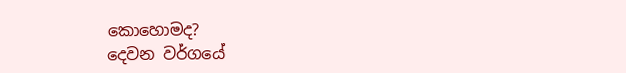කොහොමද?
දෙවන වර්ගයේ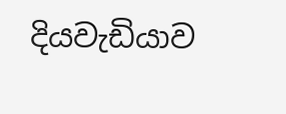දියවැඩියාව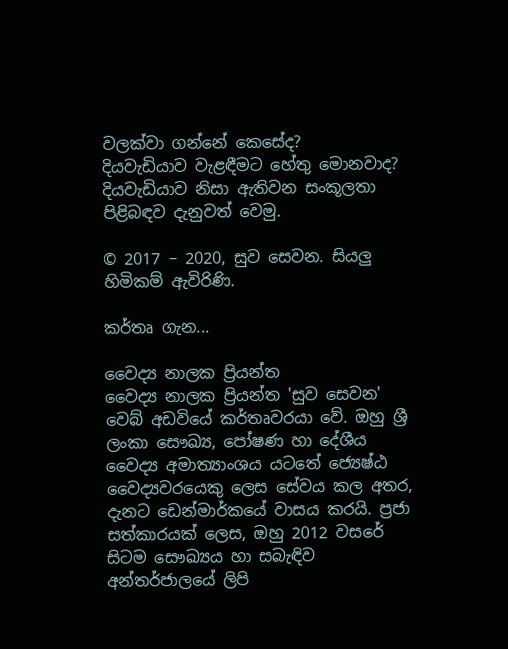වලක්වා ගන්නේ කෙසේද?
දියවැඩියාව වැළඳීමට හේතු මොනවාද?
දියවැඩියාව නිසා ඇතිවන සංකූලතා පිළිබඳව දැනුවත් වෙමු.

© 2017 – 2020, සුව සෙවන. සියලු හිමිකම් ඇවිරිණි.

කර්තෘ ගැන...

වෛද්‍ය නාලක ප්‍රියන්ත
වෛද්‍ය නාලක ප්‍රියන්ත 'සුව සෙවන' වෙබ් අඩවියේ කර්තෘවරයා වේ. ඔහු ශ්‍රී ලංකා සෞඛ්‍ය, පෝෂණ හා දේශීය වෛද්‍ය අමාත්‍යාංශය යටතේ ජ්‍යෙෂ්ඨ වෛද්‍යවරයෙකු ලෙස සේවය කල අතර, දැනට ඩෙන්මාර්කයේ වාසය කරයි. ප්‍රජා සත්කාරයක් ලෙස, ඔහු 2012 වසරේ සිටම සෞඛ්‍යය හා සබැඳිව අන්තර්ජාලයේ ලිපි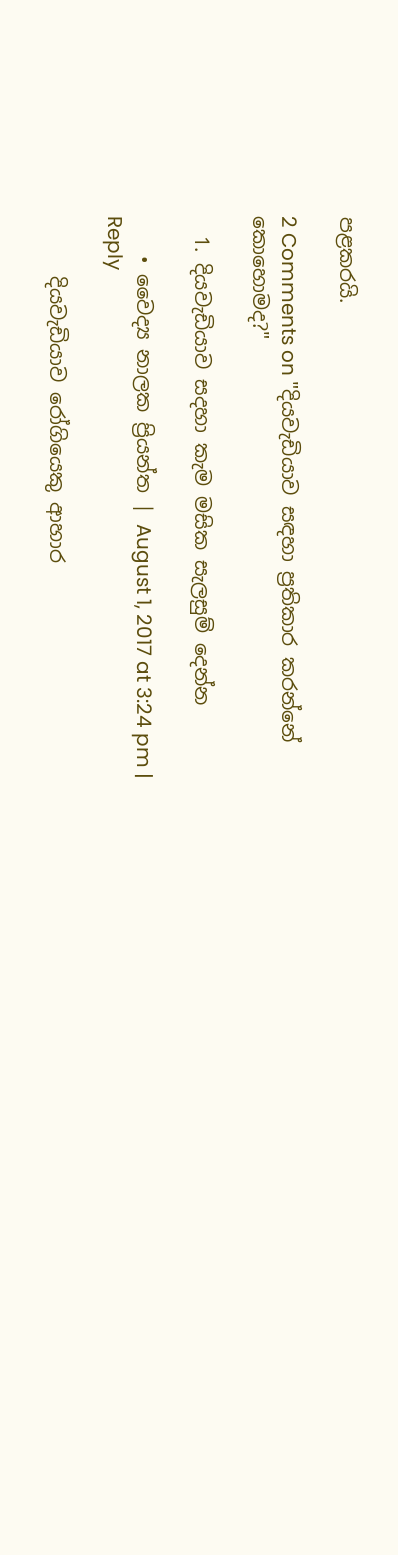පළකරයි.

2 Comments on "දියවැඩියාව සඳහා ප්‍රතිකාර කරන්නේ කොහොමද?"

  1. දියවැඩියාව සදහා කැම මසික සැලසුම් දෙන්න

    • වෛද්‍ය නාලක ප්‍රියන්ත | August 1, 2017 at 3:24 pm | Reply

      දියවැඩියාව රෝගියෙකු ආහාර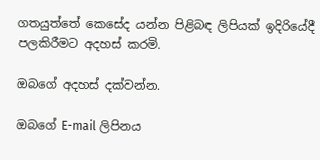ගතයුත්තේ කෙසේද යන්න පිළිබඳ ලිපියක් ඉදිරියේදී පලකිරීමට අදහස් කරමි.

ඔබගේ අදහස් දක්වන්න.

ඔබගේ E-mail ලිපිනය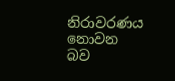නිරාවරණය නොවන බව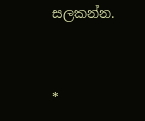සලකන්න.


*